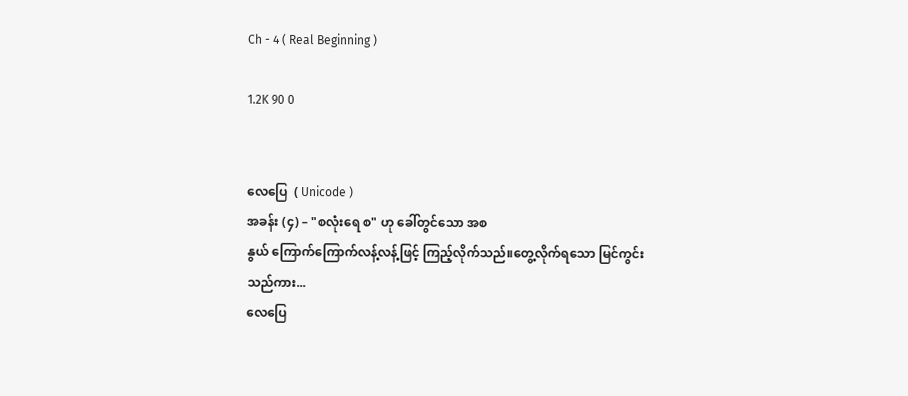Ch - 4 ( Real Beginning )

1.2K 90 0


လေပြေ  ( Unicode )
အခန်း (၄) – "စလုံးရေ စ" ဟု ခေါ်တွင်သော အစ
နွယ် ကြောက်ကြောက်လန့်လန့်ဖြင့် ကြည့်လိုက်သည်။တွေ့လိုက်ရသော မြင်ကွင်းသည်ကား...
လေပြေ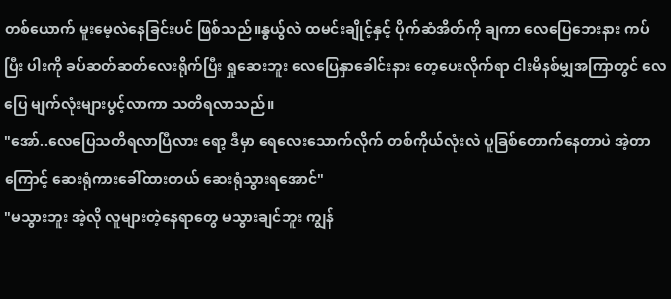တစ်ယောက် မူးမေ့လဲနေခြင်းပင် ဖြစ်သည်။နွယ်ွလဲ ထမင်းချိုင့်နှင့် ပိုက်ဆံအိတ်ကို ချကာ လေပြေဘေးနား ကပ်ပြီး ပါးကို ခပ်ဆတ်ဆတ်လေးရိုက်ပြီး ရှုဆေးဘူး လေပြေနှာခေါင်းနား တေ့ပေးလိုက်ရာ ငါးမိနစ်မျှအကြာတွင် လေပြေ မျက်လုံးများပွင့်လာကာ သတိရလာသည်။
"အော်..လေပြေသတိရလာပြီလား ရော့ ဒီမှာ ရေလေးသောက်လိုက် တစ်ကိုယ်လုံးလဲ ပူခြစ်တောက်နေတာပဲ အဲ့တာကြောင့် ဆေးရုံကားခေါ်ထားတယ် ဆေးရုံသွားရအောင်"
"မသွားဘူး အဲ့လို လူများတဲ့နေရာတွေ မသွားချင်ဘူး ကျွန်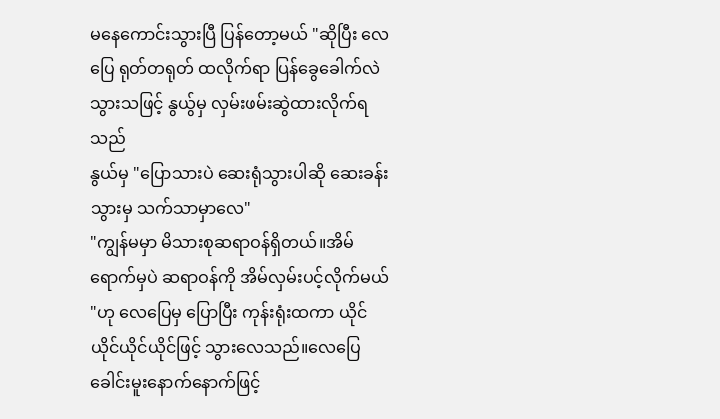မနေကောင်းသွားပြီ ပြန်တော့မယ် "ဆိုပြီး လေပြေ ရုတ်တရုတ် ထလိုက်ရာ ပြန်ခွေခေါက်လဲသွားသဖြင့် နွယ်ွမှ လှမ်းဖမ်းဆွဲထားလိုက်ရသည်
နွယ်မှ "ပြောသားပဲ ဆေးရုံသွားပါဆို ဆေးခန်းသွားမှ သက်သာမှာလေ"
"ကျွန်မမှာ မိသားစုဆရာဝန်ရှိတယ်။အိမ်ရောက်မှပဲ ဆရာဝန်ကို အိမ်လှမ်းပင့်လိုက်မယ် "ဟု လေပြေမှ ပြောပြီး ကုန်းရုံးထကာ ယိုင်ယိုင်ယိုင်ယိုင်ဖြင့် သွားလေသည်။လေပြေ ခေါင်းမူးနောက်နောက်ဖြင့်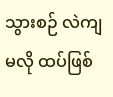သွားစဉ် လဲကျမလို ထပ်ဖြစ်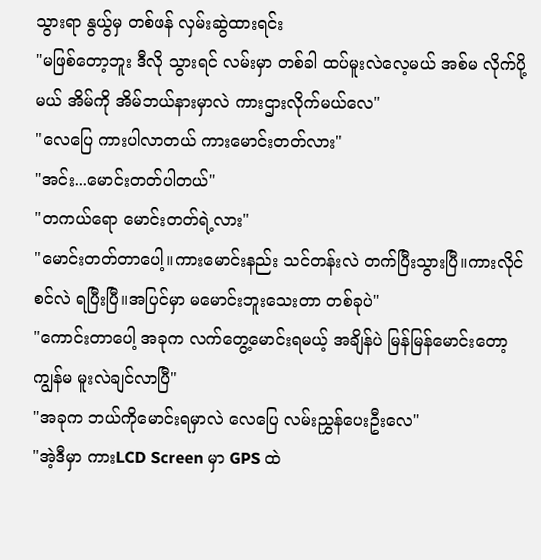သွားရာ နွယ်ွမှ တစ်ဖန် လှမ်းဆွဲထားရင်း
"မဖြစ်တော့ဘူး ဒီလို သွားရင် လမ်းမှာ တစ်ခါ ထပ်မူးလဲလေ့မယ် အစ်မ လိုက်ပို့မယ် အိမ်ကို အိမ်ဘယ်နားမှာလဲ ကားဌားလိုက်မယ်လေ"
"လေပြေ ကားပါလာတယ် ကားမောင်းတတ်လား"
"အင်း...မောင်းတတ်ပါတယ်"
"တကယ်ရော မောင်းတတ်ရဲ့လား"
"မောင်းတတ်တာပေါ့။ကားမောင်းနည်း သင်တန်းလဲ တက်ပြီးသွားပြီ။ကားလိုင်စင်လဲ ရပြီးပြီ။အပြင်မှာ မမောင်းဘူးသေးတာ တစ်ခုပဲ"
"ကောင်းတာပေါ့ အခုက လက်တွေ့မောင်းရမယ့် အချိန်ပဲ မြန်မြန်မောင်းတော့ ကျွန်မ မူးလဲချင်လာပြီ"
"အခုက ဘယ်ကိုမောင်းရမှာလဲ လေပြေ လမ်းညွှန်ပေးဦးလေ"
"အဲ့ဒီမှာ ကားLCD Screen မှာ GPS ထဲ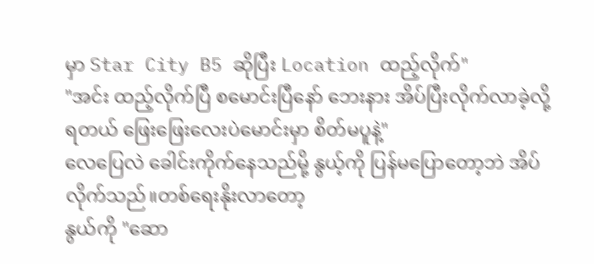မှာ Star City B5 ဆိုပြီး Location ထည့်လိုက်"
"အင်း ထည့်လိုက်ပြီ စမောင်းပြီနော် ဘေးနား အိပ်ပြီးလိုက်လာခဲ့လို့ ရတယ် ဖြေးဖြေးလေးပဲမောင်းမှာ စိတ်မပူနဲ့"
လေပြေလဲ ခေါင်းကိုက်နေသည်မို့ နွယ့်ကို ပြန်မပြောတော့ဘဲ အိပ်လိုက်သည်။တစ်ရေးနိုးလာတော့
နွယ်ကို "ဆော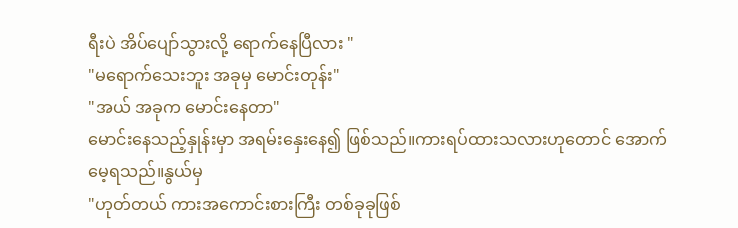ရီးပဲ အိပ်ပျော်သွားလို့ ရောက်နေပြီလား "
"မရောက်သေးဘူး အခုမှ မောင်းတုန်း"
"အယ် အခုက မောင်းနေတာ"
မောင်းနေသည့်နှုန်းမှာ အရမ်းနှေးနေ၍ ဖြစ်သည်။ကားရပ်ထားသလားဟုတောင် အောက်မေ့ရသည်။နွယ်မှ
"ဟုတ်တယ် ကားအကောင်းစားကြီး တစ်ခုခုဖြစ်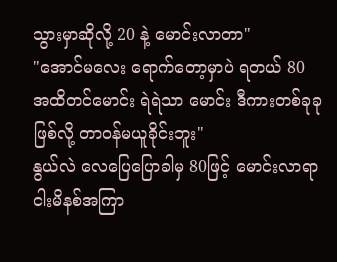သွားမှာဆိုလို့ 20 နဲ့ မောင်းလာတာ"
"အောင်မလေး ရောက်တော့မှာပဲ ရတယ် 80 အထိတင်မောင်း ရဲရဲသာ မောင်း ဒီကားတစ်ခုခုဖြစ်လို့ တာဝန်မယူခိုင်းဘူး"
နွယ်လဲ လေပြေပြောခါမှ 80ဖြင့် မောင်းလာရာ ငါးမိနစ်အကြာ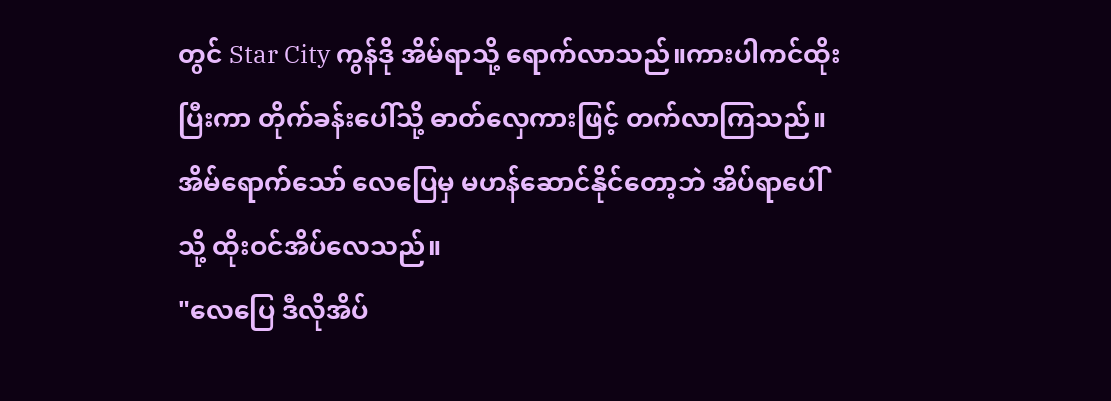တွင် Star City ကွန်ဒို အိမ်ရာသို့ ရောက်လာသည်။ကားပါကင်ထိုးပြီးကာ တိုက်ခန်းပေါ်သို့ ဓာတ်လှေကားဖြင့် တက်လာကြသည်။
အိမ်ရောက်သော် လေပြေမှ မဟန်ဆောင်နိုင်တော့ဘဲ အိပ်ရာပေါ်သို့ ထိုးဝင်အိပ်လေသည်။
"လေပြေ ဒီလိုအိပ်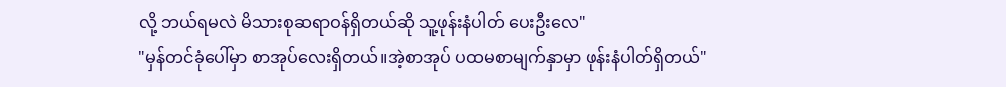လို့ ဘယ်ရမလဲ မိသားစုဆရာဝန်ရှိတယ်ဆို သူ့ဖုန်းနံပါတ် ပေးဦးလေ"
"မှန်တင်ခုံပေါ်မှာ စာအုပ်လေးရှိတယ်။အဲ့စာအုပ် ပထမစာမျက်နှာမှာ ဖုန်းနံပါတ်ရှိတယ်"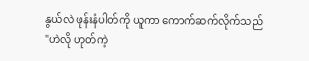နွယ်လဲ ဖုန်းနံပါတ်ကို ယူကာ ကောက်ဆက်လိုက်သည်
"ဟဲလို ဟုတ်ကဲ့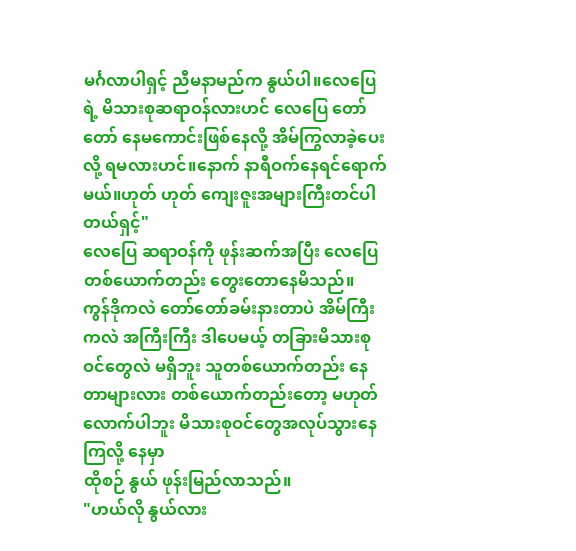မင်္ဂလာပါရှင့် ညီမနာမည်က နွယ်ပါ။လေပြေရဲ့ မိသားစုဆရာဝန်လားဟင် လေပြေ တော်တော် နေမကောင်းဖြစ်နေလို့ အိမ်ကြွလာခဲ့ပေးလို့ ရမလားဟင်။နောက် နာရီဝက်နေရင်ရောက်မယ်။ဟုတ် ဟုတ် ကျေးဇူးအများကြီးတင်ပါတယ်ရှင့်"
လေပြေ ဆရာဝန်ကို ဖုန်းဆက်အပြီး လေပြေတစ်ယောက်တည်း တွေးတောနေမိသည်။
ကွန်ဒိုကလဲ တော်တော်ခမ်းနားတာပဲ အိမ်ကြီးကလဲ အကြီးကြီး ဒါပေမယ့် တခြားမိသားစုဝင်တွေလဲ မရှိဘူး သူတစ်ယောက်တည်း နေတာများလား တစ်ယောက်တည်းတော့ မဟုတ်လောက်ပါဘူး မိသားစုဝင်တွေအလုပ်သွားနေကြလို့ နေမှာ
ထိုစဉ် နွယ် ဖုန်းမြည်လာသည်။
"ဟယ်လို နွယ်လား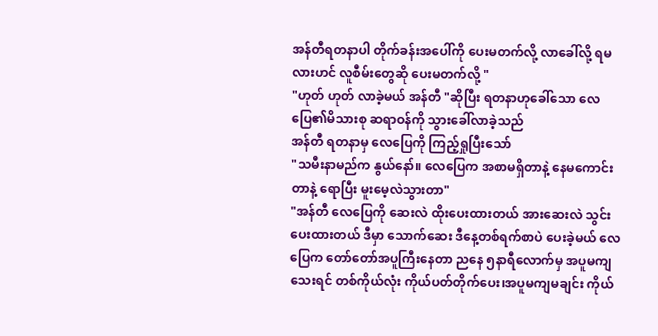အန်တီရတနာပါ တိုက်ခန်းအပေါ်ကို ပေးမတက်လို့ လာခေါ်လို့ ရမလားဟင် လူစီမ်းတွေဆို ပေးမတက်လို့ "
"ဟုတ် ဟုတ် လာခဲ့မယ် အန်တီ "ဆိုပြီး ရတနာဟုခေါ်သော လေပြေ၏မိသားစု ဆရာဝန်ကို သွားခေါ်လာခဲ့သည်
အန်တီ ရတနာမှ လေပြေကို ကြည့်ရှုပြီးသော်
"သမီးနာမည်က နွယ်နော်။ လေပြေက အစာမရှိတာနဲ့ နေမကောင်းတာနဲ့ ရောပြီး မူးမေ့လဲသွားတာ"
"အန်တီ လေပြေကို ဆေးလဲ ထိုးပေးထားတယ် အားဆေးလဲ သွင်းပေးထားတယ် ဒီမှာ သောက်ဆေး ဒီနေ့တစ်ရက်စာပဲ ပေးခဲ့မယ် လေပြေက တော်တော်အပူကြီးနေတာ ညနေ ၅နာရီလောက်မှ အပူမကျသေးရင် တစ်ကိုယ်လုံး ကိုယ်ပတ်တိုက်ပေး၊အပူမကျမချင်း ကိုယ်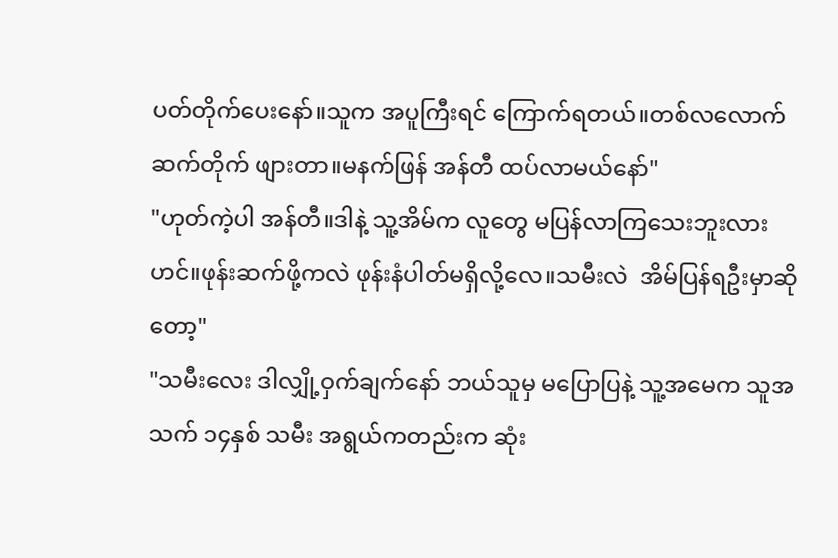ပတ်တိုက်ပေးနော်။သူက အပူကြီးရင် ကြောက်ရတယ်။တစ်လလောက် ဆက်တိုက် ဖျားတာ။မနက်ဖြန် အန်တီ ထပ်လာမယ်နော်"
"ဟုတ်ကဲ့ပါ အန်တီ။ဒါနဲ့ သူ့အိမ်က လူတွေ မပြန်လာကြသေးဘူးလားဟင်။ဖုန်းဆက်ဖို့ကလဲ ဖုန်းနံပါတ်မရှိလို့လေ။သမီးလဲ  အိမ်ပြန်ရဦးမှာဆိုတော့"
"သမီးလေး ဒါလျှို့ဝှက်ချက်နော် ဘယ်သူမှ မပြောပြနဲ့ သူ့အမေက သူအသက် ၁၄နှစ် သမီး အရွယ်ကတည်းက ဆုံး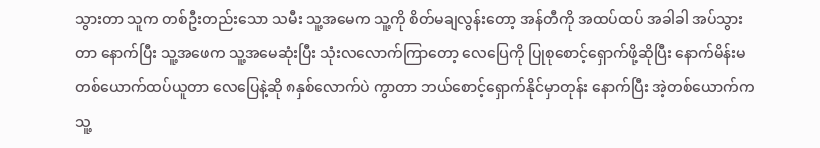သွားတာ သူက တစ်ဦးတည်းသော သမီး သူ့အမေက သူ့ကို စိတ်မချလွန်းတော့ အန်တီကို အထပ်ထပ် အခါခါ အပ်သွားတာ နောက်ပြီး သူ့အဖေက သူ့အမေဆုံးပြီး သုံးလလောက်ကြာတော့ လေပြေကို ပြုစုစောင့်ရှောက်ဖို့ဆိုပြီး နောက်မိန်းမ တစ်ယောက်ထပ်ယူတာ လေပြေနဲ့ဆို ၈နှစ်လောက်ပဲ ကွာတာ ဘယ်စောင့်ရှောက်နိုင်မှာတုန်း နောက်ပြီး အဲ့တစ်ယောက်က သူ့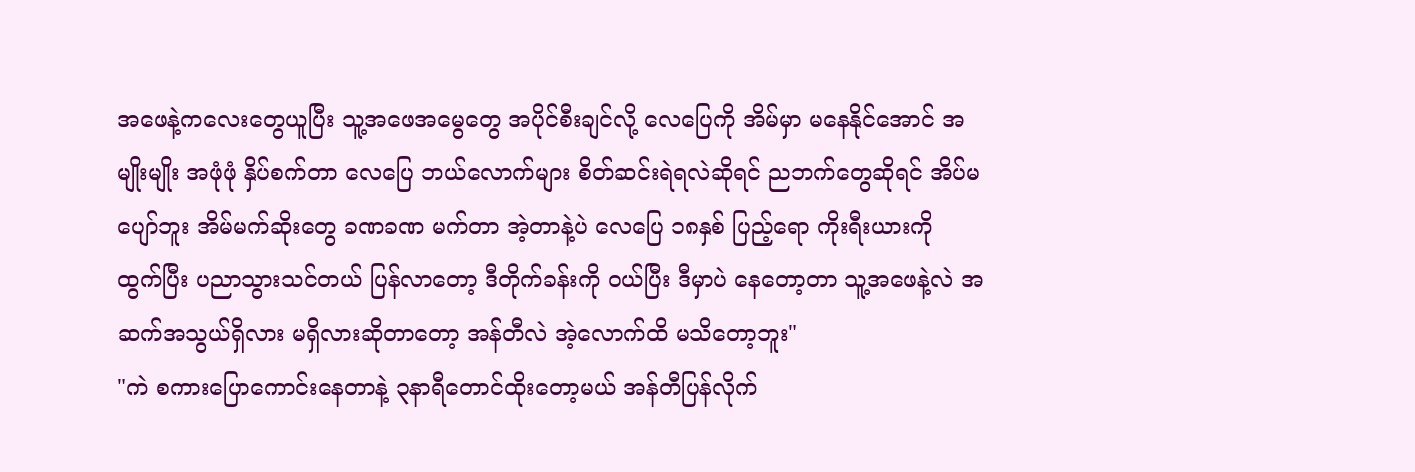အဖေနဲ့ကလေးတွေယူပြီး သူ့အဖေအမွေတွေ အပိုင်စီးချင်လို့ လေပြေကို အိမ်မှာ မနေနိုင်အောင် အမျိုးမျိုး အဖုံဖုံ နှိပ်စက်တာ လေပြေ ဘယ်လောက်များ စိတ်ဆင်းရဲရလဲဆိုရင် ညဘက်တွေဆိုရင် အိပ်မပျော်ဘူး အိမ်မက်ဆိုးတွေ ခဏခဏ မက်တာ အဲ့တာနဲ့ပဲ လေပြေ ၁၈နှစ် ပြည့်ရော ကိုးရီးယားကို ထွက်ပြီး ပညာသွားသင်တယ် ပြန်လာတော့ ဒီတိုက်ခန်းကို ဝယ်ပြီး ဒီမှာပဲ နေတော့တာ သူ့အဖေနဲ့လဲ အဆက်အသွယ်ရှိလား မရှိလားဆိုတာတော့ အန်တီလဲ အဲ့လောက်ထိ မသိတော့ဘူး"
"ကဲ စကားပြောကောင်းနေတာနဲ့ ၃နာရီတောင်ထိုးတော့မယ် အန်တီပြန်လိုက်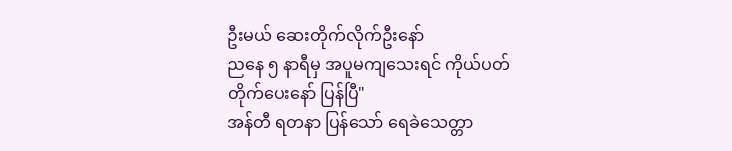ဦးမယ် ဆေးတိုက်လိုက်ဦးနော်
ညနေ ၅ နာရီမှ အပူမကျသေးရင် ကိုယ်ပတ်တိုက်ပေးနော် ပြန်ပြီ"
အန်တီ ရတနာ ပြန်သော် ရေခဲသေတ္တာ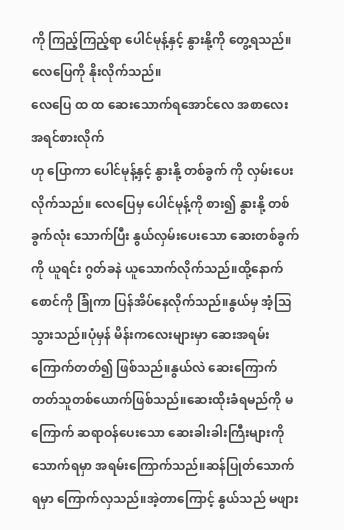ကို ကြည့်ကြည့်ရာ ပေါင်မုန့်နှင့် နွားနို့ကို တွေ့ရသည်။
လေပြေကို နိုးလိုက်သည်။
လေပြေ ထ ထ ဆေးသောက်ရအောင်လေ အစာလေးအရင်စားလိုက်
ဟု ပြောကာ ပေါင်မုန့်နှင့် နွားနို့ တစ်ခွက် ကို လှမ်းပေးလိုက်သည်။ လေပြေမှ ပေါင်မုန့်ကို စား၍ နွားနို့ တစ်ခွက်လုံး သောက်ပြီး နွယ်လှမ်းပေးသော ဆေးတစ်ခွက်ကို ယူရင်း ဂွတ်ခနဲ ယူသောက်လိုက်သည်။ထို့နောက် စောင်ကို ခြုံကာ ပြန်အိပ်နေလိုက်သည်။နွယ်မှ အံ့သြသွားသည်။ပုံမှန် မိန်းကလေးများမှာ ဆေးအရမ်းကြောက်တတ်၍ ဖြစ်သည်။နွယ်လဲ ဆေးကြောက်တတ်သူတစ်ယောက်ဖြစ်သည်။ဆေးထိုးခံရမည်ကို မကြောက် ဆရာဝန်ပေးသော ဆေးခါးခါးကြီးများကို သောက်ရမှာ အရမ်းကြောက်သည်။ဆန်ပြုတ်သောက်ရမှာ ကြောက်လှသည်။အဲ့တာကြောင့် နွယ်သည် မဖျား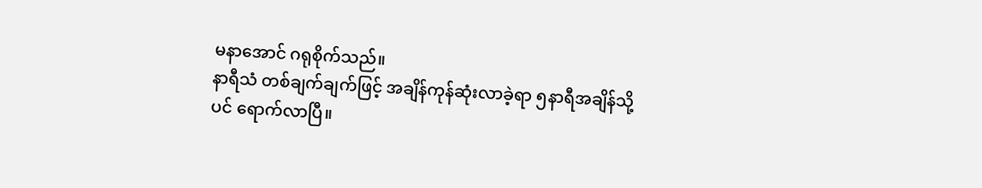မနာအောင် ဂရုစိုက်သည်။
နာရီသံ တစ်ချက်ချက်ဖြင့် အချိန်ကုန်ဆုံးလာခဲ့ရာ ၅နာရီအချိန်သို့ပင် ရောက်လာပြီ။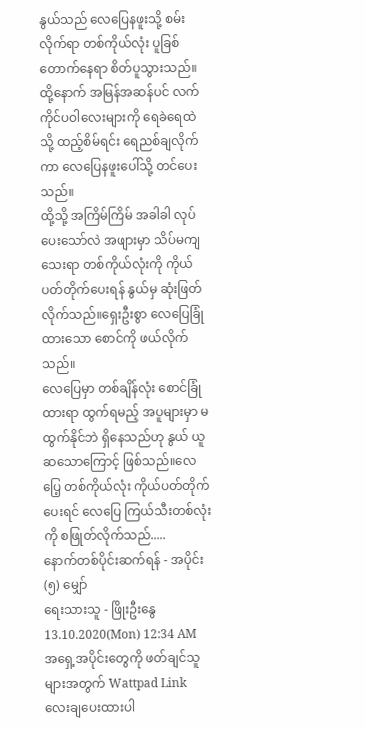နွယ်သည် လေပြေနဖူးသို့ စမ်းလိုက်ရာ တစ်ကိုယ်လုံး ပူခြစ်တောက်နေရာ စိတ်ပူသွားသည်။ထို့နောက် အမြန်အဆန်ပင် လက်ကိုင်ပဝါလေးများကို ရေခဲရေထဲသို့ ထည့်စိမ်ရင်း ရေညစ်ချလိုက်ကာ လေပြေနဖူးပေါ်သို့ တင်ပေးသည်။
ထို့သို့ အကြိမ်ကြိမ် အခါခါ လုပ်ပေးသော်လဲ အဖျားမှာ သိပ်မကျသေးရာ တစ်ကိုယ်လုံးကို ကိုယ်ပတ်တိုက်ပေးရန် နွယ်မှ ဆုံးဖြတ်လိုက်သည်။ရှေးဦးစွာ လေပြေခြုံထားသော စောင်ကို ဖယ်လိုက်သည်။
လေပြေမှာ တစ်ချိန်လုံး စောင်ခြုံထားရာ ထွက်ရမည့် အပူများမှာ မထွက်နိုင်ဘဲ ရှိနေသည်ဟု နွယ် ယူဆသောကြောင့် ဖြစ်သည်။လေပြေ့ တစ်ကိုယ်လုံး ကိုယ်ပတ်တိုက်ပေးရင် လေပြေ ကြယ်သီးတစ်လုံးကို စဖြုတ်လိုက်သည်.....
နောက်တစ်ပိုင်းဆက်ရန် - အပိုင်း(၅) မျှော်
ရေးသားသူ - ဖြိုးဦးနွေ
13.10.2020(Mon) 12:34 AM
အရှေ့အပိုင်းတွေကို ဖတ်ချင်သူများအတွက် Wattpad Link လေးချပေးထားပါ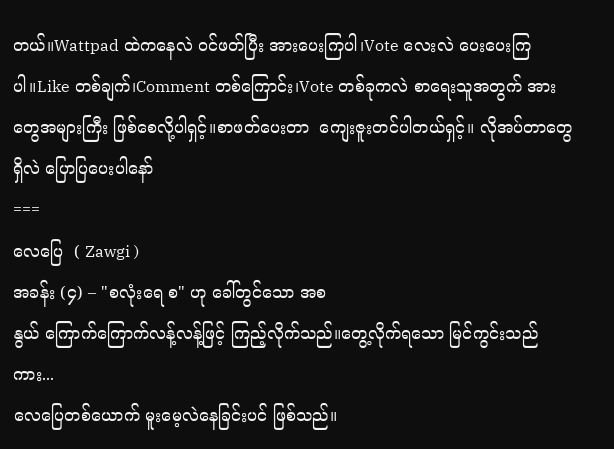တယ်။Wattpad ထဲကနေလဲ ဝင်ဖတ်ပြီး အားပေးကြပါ၊Vote လေးလဲ ပေးပေးကြပါ။Like တစ်ချက်၊Comment တစ်ကြောင်း၊Vote တစ်ခုကလဲ စာရေးသူအတွက် အားတွေအများကြီး ဖြစ်စေလို့ပါရှင့်။စာဖတ်ပေးတာ  ကျေးဇူးတင်ပါတယ်ရှင့်။ လိုအပ်တာတွေရှိလဲ ပြောပြပေးပါနော်
===
လေပြေ  ( Zawgi )
အခန်း (၄) – "စလုံးရေ စ" ဟု ခေါ်တွင်သော အစ
နွယ် ကြောက်ကြောက်လန့်လန့်ဖြင့် ကြည့်လိုက်သည်။တွေ့လိုက်ရသော မြင်ကွင်းသည်ကား...
လေပြေတစ်ယောက် မူးမေ့လဲနေခြင်းပင် ဖြစ်သည်။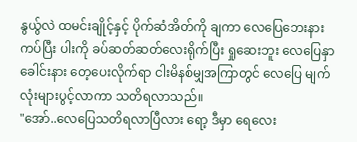နွယ်ွလဲ ထမင်းချိုင့်နှင့် ပိုက်ဆံအိတ်ကို ချကာ လေပြေဘေးနား ကပ်ပြီး ပါးကို ခပ်ဆတ်ဆတ်လေးရိုက်ပြီး ရှုဆေးဘူး လေပြေနှာခေါင်းနား တေ့ပေးလိုက်ရာ ငါးမိနစ်မျှအကြာတွင် လေပြေ မျက်လုံးများပွင့်လာကာ သတိရလာသည်။
"အော်..လေပြေသတိရလာပြီလား ရော့ ဒီမှာ ရေလေး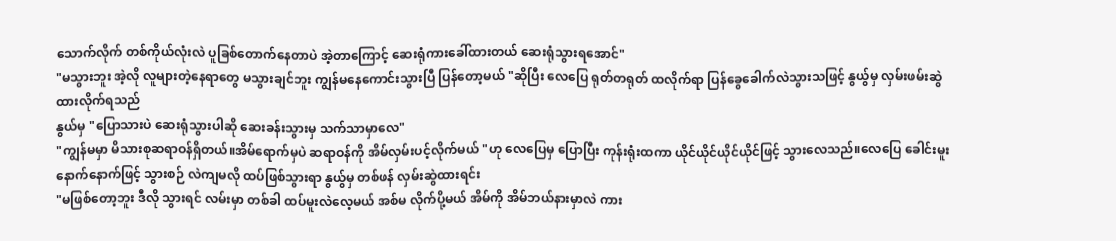သောက်လိုက် တစ်ကိုယ်လုံးလဲ ပူခြစ်တောက်နေတာပဲ အဲ့တာကြောင့် ဆေးရုံကားခေါ်ထားတယ် ဆေးရုံသွားရအောင်"
"မသွားဘူး အဲ့လို လူများတဲ့နေရာတွေ မသွားချင်ဘူး ကျွန်မနေကောင်းသွားပြီ ပြန်တော့မယ် "ဆိုပြီး လေပြေ ရုတ်တရုတ် ထလိုက်ရာ ပြန်ခွေခေါက်လဲသွားသဖြင့် နွယ်ွမှ လှမ်းဖမ်းဆွဲထားလိုက်ရသည်
နွယ်မှ "ပြောသားပဲ ဆေးရုံသွားပါဆို ဆေးခန်းသွားမှ သက်သာမှာလေ"
"ကျွန်မမှာ မိသားစုဆရာဝန်ရှိတယ်။အိမ်ရောက်မှပဲ ဆရာဝန်ကို အိမ်လှမ်းပင့်လိုက်မယ် "ဟု လေပြေမှ ပြောပြီး ကုန်းရုံးထကာ ယိုင်ယိုင်ယိုင်ယိုင်ဖြင့် သွားလေသည်။လေပြေ ခေါင်းမူးနောက်နောက်ဖြင့် သွားစဉ် လဲကျမလို ထပ်ဖြစ်သွားရာ နွယ်ွမှ တစ်ဖန် လှမ်းဆွဲထားရင်း
"မဖြစ်တော့ဘူး ဒီလို သွားရင် လမ်းမှာ တစ်ခါ ထပ်မူးလဲလေ့မယ် အစ်မ လိုက်ပို့မယ် အိမ်ကို အိမ်ဘယ်နားမှာလဲ ကား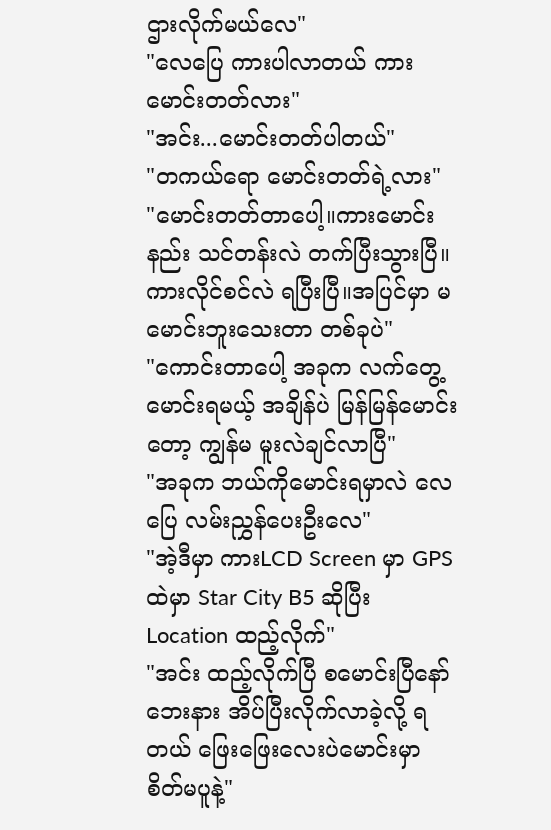ဌားလိုက်မယ်လေ"
"လေပြေ ကားပါလာတယ် ကားမောင်းတတ်လား"
"အင်း...မောင်းတတ်ပါတယ်"
"တကယ်ရော မောင်းတတ်ရဲ့လား"
"မောင်းတတ်တာပေါ့။ကားမောင်းနည်း သင်တန်းလဲ တက်ပြီးသွားပြီ။ကားလိုင်စင်လဲ ရပြီးပြီ။အပြင်မှာ မမောင်းဘူးသေးတာ တစ်ခုပဲ"
"ကောင်းတာပေါ့ အခုက လက်တွေ့မောင်းရမယ့် အချိန်ပဲ မြန်မြန်မောင်းတော့ ကျွန်မ မူးလဲချင်လာပြီ"
"အခုက ဘယ်ကိုမောင်းရမှာလဲ လေပြေ လမ်းညွှန်ပေးဦးလေ"
"အဲ့ဒီမှာ ကားLCD Screen မှာ GPS ထဲမှာ Star City B5 ဆိုပြီး Location ထည့်လိုက်"
"အင်း ထည့်လိုက်ပြီ စမောင်းပြီနော် ဘေးနား အိပ်ပြီးလိုက်လာခဲ့လို့ ရတယ် ဖြေးဖြေးလေးပဲမောင်းမှာ စိတ်မပူနဲ့"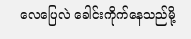လေပြေလဲ ခေါင်းကိုက်နေသည်မို့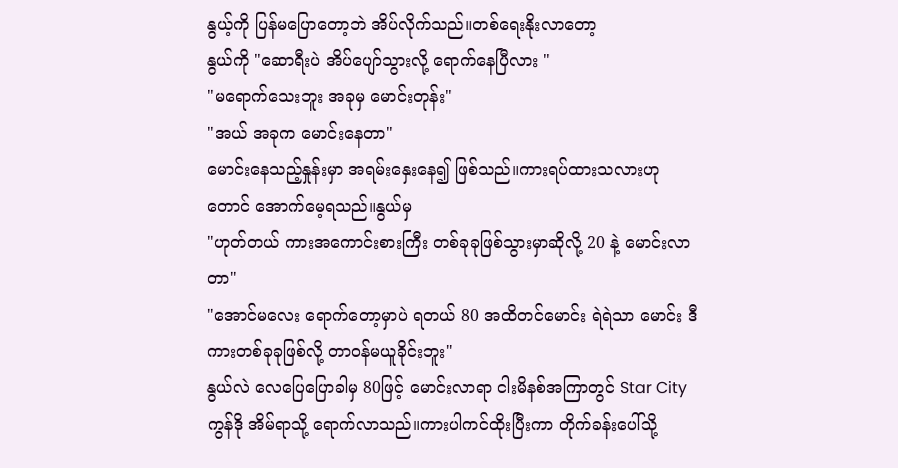နွယ့်ကို ပြန်မပြောတော့ဘဲ အိပ်လိုက်သည်။တစ်ရေးနိုးလာတော့
နွယ်ကို "ဆောရီးပဲ အိပ်ပျော်သွားလို့ ရောက်နေပြီလား "
"မရောက်သေးဘူး အခုမှ မောင်းတုန်း"
"အယ် အခုက မောင်းနေတာ"
မောင်းနေသည့်နှုန်းမှာ အရမ်းနှေးနေ၍ ဖြစ်သည်။ကားရပ်ထားသလားဟုတောင် အောက်မေ့ရသည်။နွယ်မှ
"ဟုတ်တယ် ကားအကောင်းစားကြီး တစ်ခုခုဖြစ်သွားမှာဆိုလို့ 20 နဲ့ မောင်းလာတာ"
"အောင်မလေး ရောက်တော့မှာပဲ ရတယ် 80 အထိတင်မောင်း ရဲရဲသာ မောင်း ဒီကားတစ်ခုခုဖြစ်လို့ တာဝန်မယူခိုင်းဘူး"
နွယ်လဲ လေပြေပြောခါမှ 80ဖြင့် မောင်းလာရာ ငါးမိနစ်အကြာတွင် Star City ကွန်ဒို အိမ်ရာသို့ ရောက်လာသည်။ကားပါကင်ထိုးပြီးကာ တိုက်ခန်းပေါ်သို့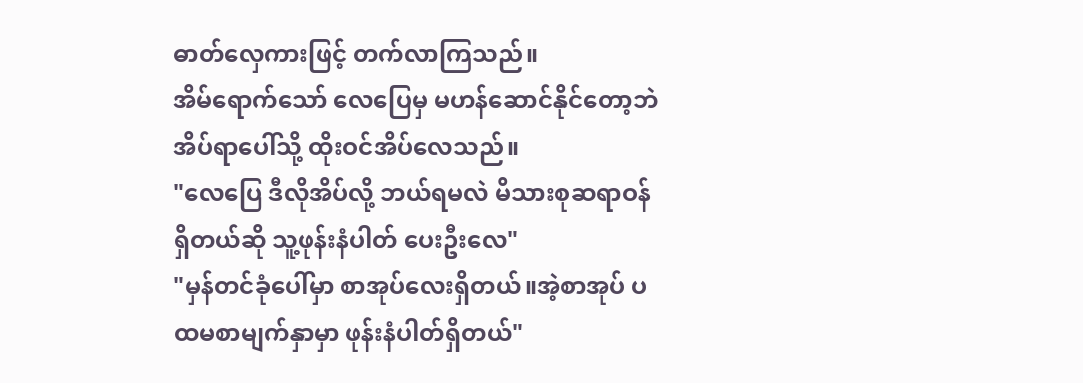ဓာတ်လှေကားဖြင့် တက်လာကြသည်။
အိမ်ရောက်သော် လေပြေမှ မဟန်ဆောင်နိုင်တော့ဘဲ အိပ်ရာပေါ်သို့ ထိုးဝင်အိပ်လေသည်။
"လေပြေ ဒီလိုအိပ်လို့ ဘယ်ရမလဲ မိသားစုဆရာဝန်ရှိတယ်ဆို သူ့ဖုန်းနံပါတ် ပေးဦးလေ"
"မှန်တင်ခုံပေါ်မှာ စာအုပ်လေးရှိတယ်။အဲ့စာအုပ် ပထမစာမျက်နှာမှာ ဖုန်းနံပါတ်ရှိတယ်"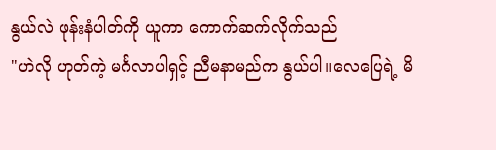နွယ်လဲ ဖုန်းနံပါတ်ကို ယူကာ ကောက်ဆက်လိုက်သည်
"ဟဲလို ဟုတ်ကဲ့ မင်္ဂလာပါရှင့် ညီမနာမည်က နွယ်ပါ။လေပြေရဲ့ မိ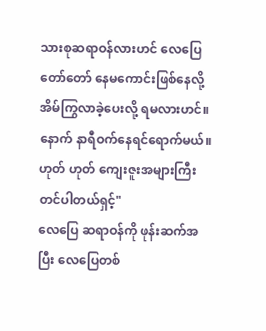သားစုဆရာဝန်လားဟင် လေပြေ တော်တော် နေမကောင်းဖြစ်နေလို့ အိမ်ကြွလာခဲ့ပေးလို့ ရမလားဟင်။နောက် နာရီဝက်နေရင်ရောက်မယ်။ဟုတ် ဟုတ် ကျေးဇူးအများကြီးတင်ပါတယ်ရှင့်"
လေပြေ ဆရာဝန်ကို ဖုန်းဆက်အပြီး လေပြေတစ်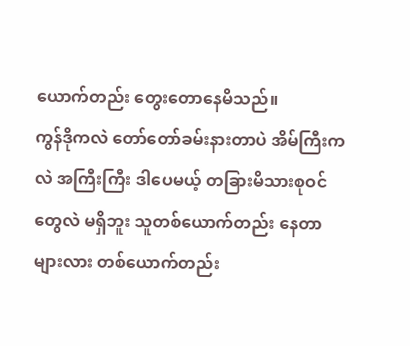ယောက်တည်း တွေးတောနေမိသည်။
ကွန်ဒိုကလဲ တော်တော်ခမ်းနားတာပဲ အိမ်ကြီးကလဲ အကြီးကြီး ဒါပေမယ့် တခြားမိသားစုဝင်တွေလဲ မရှိဘူး သူတစ်ယောက်တည်း နေတာများလား တစ်ယောက်တည်း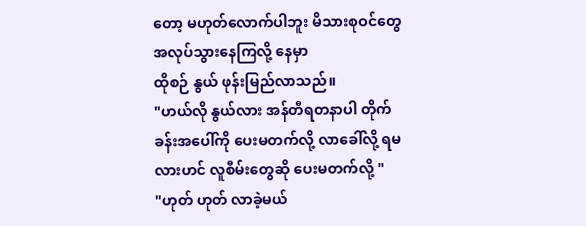တော့ မဟုတ်လောက်ပါဘူး မိသားစုဝင်တွေအလုပ်သွားနေကြလို့ နေမှာ
ထိုစဉ် နွယ် ဖုန်းမြည်လာသည်။
"ဟယ်လို နွယ်လား အန်တီရတနာပါ တိုက်ခန်းအပေါ်ကို ပေးမတက်လို့ လာခေါ်လို့ ရမလားဟင် လူစီမ်းတွေဆို ပေးမတက်လို့ "
"ဟုတ် ဟုတ် လာခဲ့မယ်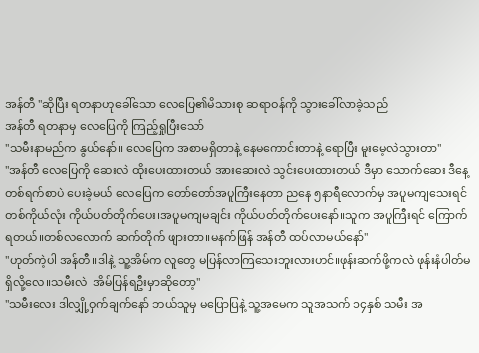အန်တီ "ဆိုပြီး ရတနာဟုခေါ်သော လေပြေ၏မိသားစု ဆရာဝန်ကို သွားခေါ်လာခဲ့သည်
အန်တီ ရတနာမှ လေပြေကို ကြည့်ရှုပြီးသော်
"သမီးနာမည်က နွယ်နော်။ လေပြေက အစာမရှိတာနဲ့ နေမကောင်းတာနဲ့ ရောပြီး မူးမေ့လဲသွားတာ"
"အန်တီ လေပြေကို ဆေးလဲ ထိုးပေးထားတယ် အားဆေးလဲ သွင်းပေးထားတယ် ဒီမှာ သောက်ဆေး ဒီနေ့တစ်ရက်စာပဲ ပေးခဲ့မယ် လေပြေက တော်တော်အပူကြီးနေတာ ညနေ ၅နာရီလောက်မှ အပူမကျသေးရင် တစ်ကိုယ်လုံး ကိုယ်ပတ်တိုက်ပေး၊အပူမကျမချင်း ကိုယ်ပတ်တိုက်ပေးနော်။သူက အပူကြီးရင် ကြောက်ရတယ်။တစ်လလောက် ဆက်တိုက် ဖျားတာ။မနက်ဖြန် အန်တီ ထပ်လာမယ်နော်"
"ဟုတ်ကဲ့ပါ အန်တီ။ဒါနဲ့ သူ့အိမ်က လူတွေ မပြန်လာကြသေးဘူးလားဟင်။ဖုန်းဆက်ဖို့ကလဲ ဖုန်းနံပါတ်မရှိလို့လေ။သမီးလဲ  အိမ်ပြန်ရဦးမှာဆိုတော့"
"သမီးလေး ဒါလျှို့ဝှက်ချက်နော် ဘယ်သူမှ မပြောပြနဲ့ သူ့အမေက သူအသက် ၁၄နှစ် သမီး အ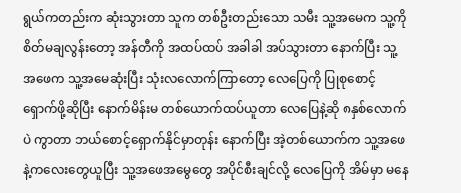ရွယ်ကတည်းက ဆုံးသွားတာ သူက တစ်ဦးတည်းသော သမီး သူ့အမေက သူ့ကို စိတ်မချလွန်းတော့ အန်တီကို အထပ်ထပ် အခါခါ အပ်သွားတာ နောက်ပြီး သူ့အဖေက သူ့အမေဆုံးပြီး သုံးလလောက်ကြာတော့ လေပြေကို ပြုစုစောင့်ရှောက်ဖို့ဆိုပြီး နောက်မိန်းမ တစ်ယောက်ထပ်ယူတာ လေပြေနဲ့ဆို ၈နှစ်လောက်ပဲ ကွာတာ ဘယ်စောင့်ရှောက်နိုင်မှာတုန်း နောက်ပြီး အဲ့တစ်ယောက်က သူ့အဖေနဲ့ကလေးတွေယူပြီး သူ့အဖေအမွေတွေ အပိုင်စီးချင်လို့ လေပြေကို အိမ်မှာ မနေ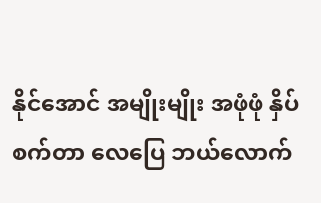နိုင်အောင် အမျိုးမျိုး အဖုံဖုံ နှိပ်စက်တာ လေပြေ ဘယ်လောက်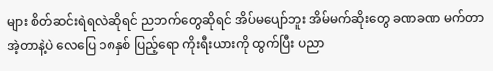များ စိတ်ဆင်းရဲရလဲဆိုရင် ညဘက်တွေဆိုရင် အိပ်မပျော်ဘူး အိမ်မက်ဆိုးတွေ ခဏခဏ မက်တာ အဲ့တာနဲ့ပဲ လေပြေ ၁၈နှစ် ပြည့်ရော ကိုးရီးယားကို ထွက်ပြီး ပညာ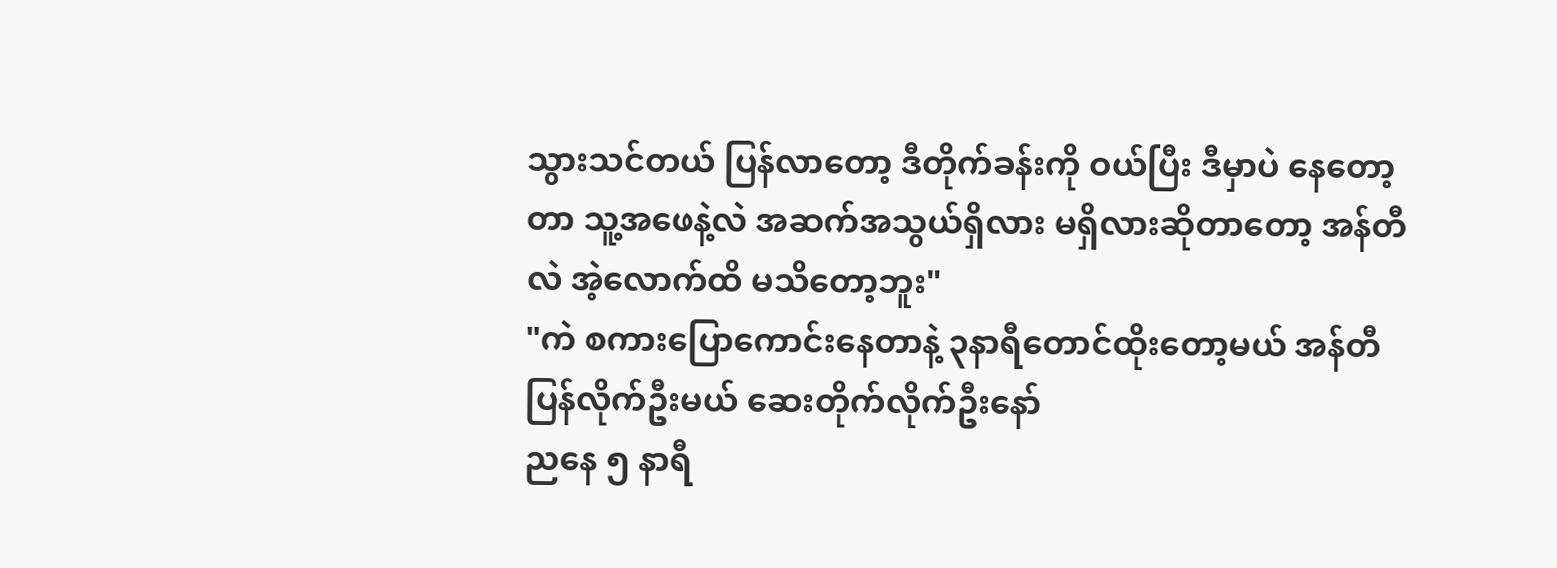သွားသင်တယ် ပြန်လာတော့ ဒီတိုက်ခန်းကို ဝယ်ပြီး ဒီမှာပဲ နေတော့တာ သူ့အဖေနဲ့လဲ အဆက်အသွယ်ရှိလား မရှိလားဆိုတာတော့ အန်တီလဲ အဲ့လောက်ထိ မသိတော့ဘူး"
"ကဲ စကားပြောကောင်းနေတာနဲ့ ၃နာရီတောင်ထိုးတော့မယ် အန်တီပြန်လိုက်ဦးမယ် ဆေးတိုက်လိုက်ဦးနော်
ညနေ ၅ နာရီ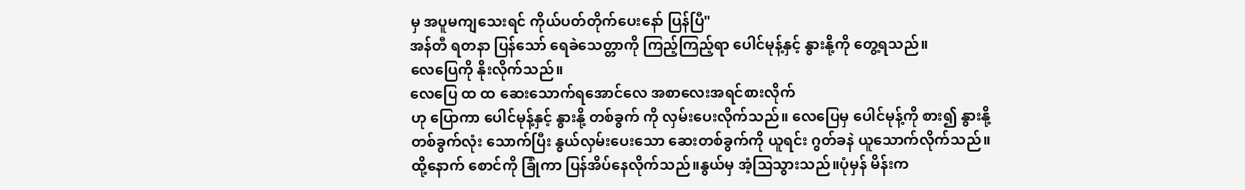မှ အပူမကျသေးရင် ကိုယ်ပတ်တိုက်ပေးနော် ပြန်ပြီ"
အန်တီ ရတနာ ပြန်သော် ရေခဲသေတ္တာကို ကြည့်ကြည့်ရာ ပေါင်မုန့်နှင့် နွားနို့ကို တွေ့ရသည်။
လေပြေကို နိုးလိုက်သည်။
လေပြေ ထ ထ ဆေးသောက်ရအောင်လေ အစာလေးအရင်စားလိုက်
ဟု ပြောကာ ပေါင်မုန့်နှင့် နွားနို့ တစ်ခွက် ကို လှမ်းပေးလိုက်သည်။ လေပြေမှ ပေါင်မုန့်ကို စား၍ နွားနို့ တစ်ခွက်လုံး သောက်ပြီး နွယ်လှမ်းပေးသော ဆေးတစ်ခွက်ကို ယူရင်း ဂွတ်ခနဲ ယူသောက်လိုက်သည်။ထို့နောက် စောင်ကို ခြုံကာ ပြန်အိပ်နေလိုက်သည်။နွယ်မှ အံ့သြသွားသည်။ပုံမှန် မိန်းက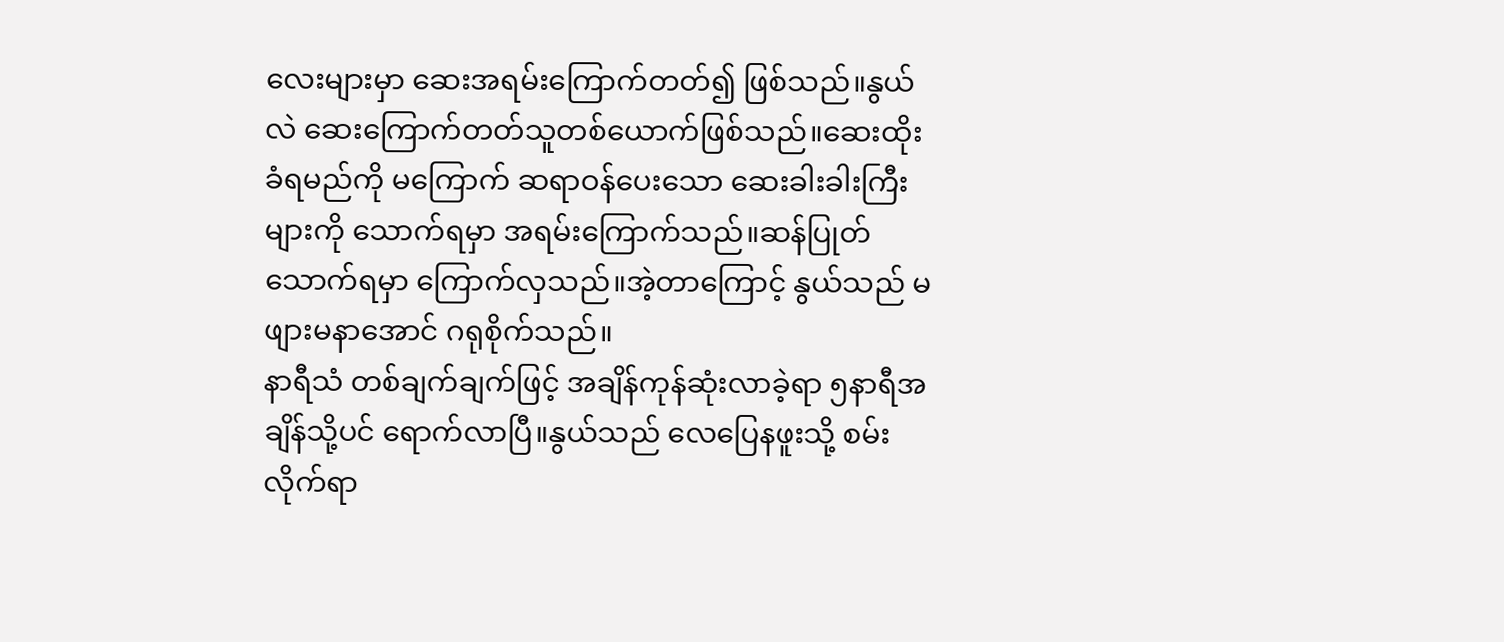လေးများမှာ ဆေးအရမ်းကြောက်တတ်၍ ဖြစ်သည်။နွယ်လဲ ဆေးကြောက်တတ်သူတစ်ယောက်ဖြစ်သည်။ဆေးထိုးခံရမည်ကို မကြောက် ဆရာဝန်ပေးသော ဆေးခါးခါးကြီးများကို သောက်ရမှာ အရမ်းကြောက်သည်။ဆန်ပြုတ်သောက်ရမှာ ကြောက်လှသည်။အဲ့တာကြောင့် နွယ်သည် မဖျားမနာအောင် ဂရုစိုက်သည်။
နာရီသံ တစ်ချက်ချက်ဖြင့် အချိန်ကုန်ဆုံးလာခဲ့ရာ ၅နာရီအချိန်သို့ပင် ရောက်လာပြီ။နွယ်သည် လေပြေနဖူးသို့ စမ်းလိုက်ရာ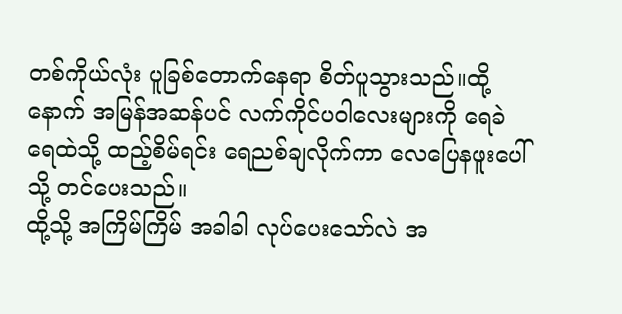တစ်ကိုယ်လုံး ပူခြစ်တောက်နေရာ စိတ်ပူသွားသည်။ထို့နောက် အမြန်အဆန်ပင် လက်ကိုင်ပဝါလေးများကို ရေခဲရေထဲသို့ ထည့်စိမ်ရင်း ရေညစ်ချလိုက်ကာ လေပြေနဖူးပေါ်သို့ တင်ပေးသည်။
ထို့သို့ အကြိမ်ကြိမ် အခါခါ လုပ်ပေးသော်လဲ အ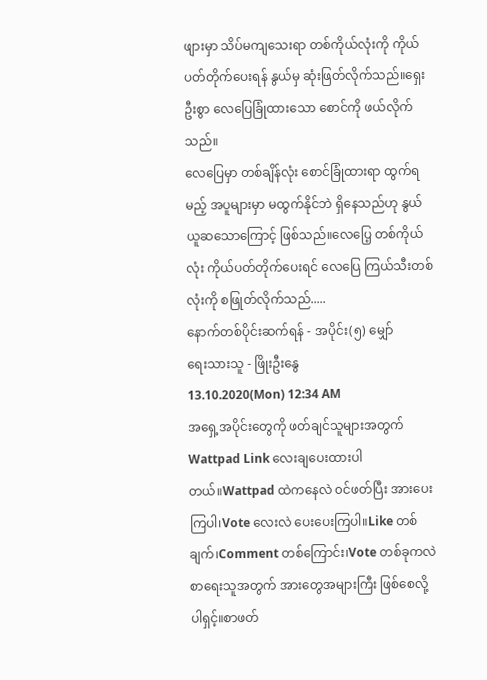ဖျားမှာ သိပ်မကျသေးရာ တစ်ကိုယ်လုံးကို ကိုယ်ပတ်တိုက်ပေးရန် နွယ်မှ ဆုံးဖြတ်လိုက်သည်။ရှေးဦးစွာ လေပြေခြုံထားသော စောင်ကို ဖယ်လိုက်သည်။
လေပြေမှာ တစ်ချိန်လုံး စောင်ခြုံထားရာ ထွက်ရမည့် အပူများမှာ မထွက်နိုင်ဘဲ ရှိနေသည်ဟု နွယ် ယူဆသောကြောင့် ဖြစ်သည်။လေပြေ့ တစ်ကိုယ်လုံး ကိုယ်ပတ်တိုက်ပေးရင် လေပြေ ကြယ်သီးတစ်လုံးကို စဖြုတ်လိုက်သည်.....
နောက်တစ်ပိုင်းဆက်ရန် - အပိုင်း(၅) မျှော်
ရေးသားသူ - ဖြိုးဦးနွေ
13.10.2020(Mon) 12:34 AM
အရှေ့အပိုင်းတွေကို ဖတ်ချင်သူများအတွက် Wattpad Link လေးချပေးထားပါတယ်။Wattpad ထဲကနေလဲ ၀င်ဖတ်ပြီး အားပေးကြပါ၊Vote လေးလဲ ပေးပေးကြပါ။Like တစ်ချက်၊Comment တစ်ကြောင်း၊Vote တစ်ခုကလဲ စာရေးသူအတွက် အားတွေအများကြီး ဖြစ်စေလို့ပါရှင့်။စာဖတ်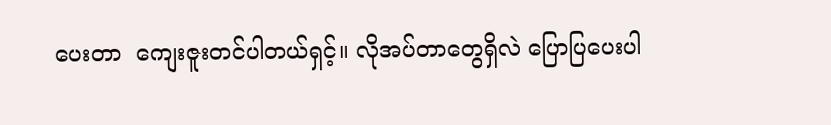ပေးတာ  ကျေးဇူးတင်ပါတယ်ရှင့်။ လိုအပ်တာတွေရှိလဲ ပြောပြပေးပါ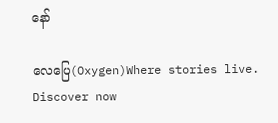နော်

လေပြေ(Oxygen)Where stories live. Discover now